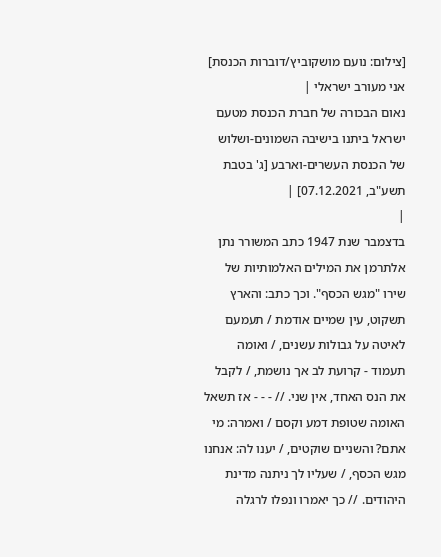[צילום: נועם מושקוביץ/דוברות הכנסת]
אני מעורב ישראלי |
נאום הבכורה של חברת הכנסת מטעם ישראל ביתנו בישיבה השמונים-ושלוש של הכנסת העשרים-וארבע [ג' בטבת תשע"ב, 07.12.2021] |
|
בדצמבר שנת 1947 כתב המשורר נתן אלתרמן את המילים האלמותיות של שירו "מגש הכסף". וכך כתב: והארץ תשקוט, עין שמיים אודמת / תעמעם לאיטה על גבולות עשנים, / ואומה תעמוד - קרועת לב אך נושמת, / לקבל את הנס האחד, אין שני. // - - - אז תשאל האומה שטופת דמע וקסם / ואמרה: מי אתם? והשניים שוקטים, / יענו לה: אנחנו מגש הכסף, / שעליו לך ניתנה מדינת היהודים. // כך יאמרו ונפלו לרגלה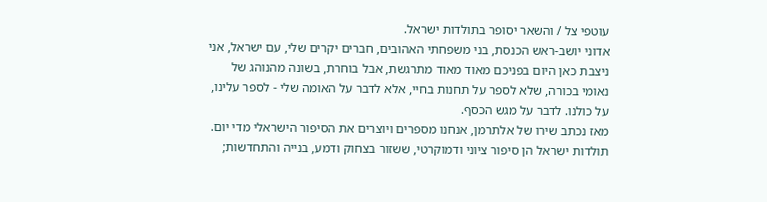עוטפי צל / והשאר יסופר בתולדות ישראל.
אדוני יושב-ראש הכנסת, בני משפחתי האהובים, חברים יקרים שלי, עם ישראל, אני ניצבת כאן היום בפניכם מאוד מאוד מתרגשת, אבל בוחרת, בשונה מהנוהג של נאומי בכורה, שלא לספר על תחנות בחיי, אלא לדבר על האומה שלי - לספר עלינו, על כולנו. לדבר על מגש הכסף.
מאז נכתב שירו של אלתרמן, אנחנו מספרים ויוצרים את הסיפור הישראלי מדי יום. תולדות ישראל הן סיפור ציוני ודמוקרטי, ששזור בצחוק ודמע, בנייה והתחדשות;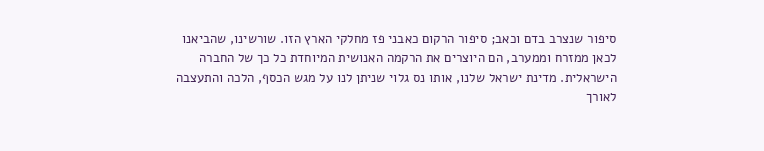סיפור שנצרב בדם וכאב; סיפור הרקום כאבני פז מחלקי הארץ הזו. שורשינו, שהביאנו לכאן ממזרח וממערב, הם היוצרים את הרקמה האנושית המיוחדת כל כך של החברה הישראלית. מדינת ישראל שלנו, אותו נס גלוי שניתן לנו על מגש הכסף, הלכה והתעצבה לאורך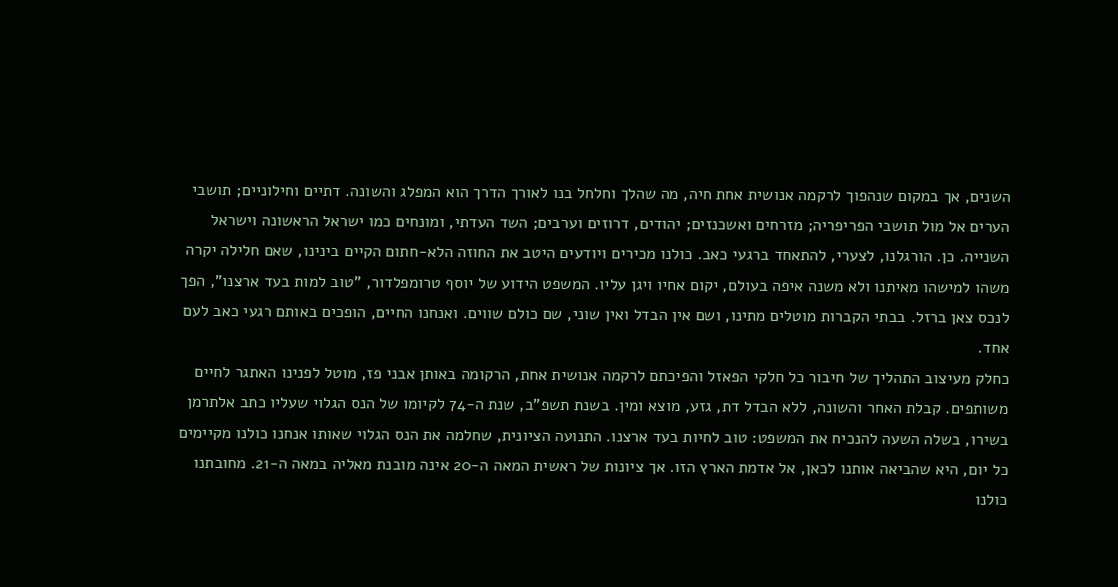השנים, אך במקום שנהפוך לרקמה אנושית אחת חיה, מה שהלך וחלחל בנו לאורך הדרך הוא המפלג והשונה. דתיים וחילוניים; תושבי הערים אל מול תושבי הפריפריה; מזרחים ואשכנזים; יהודים, דרוזים וערבים; השד העדתי, ומונחים כמו ישראל הראשונה וישראל השנייה. כן. הורגלנו, לצערי, להתאחד ברגעי כאב. כולנו מכירים ויודעים היטב את החוזה הלא-חתום הקיים בינינו, שאם חלילה יקרה משהו למישהו מאיתנו ולא משנה איפה בעולם, יקום אחיו ויגן עליו. המשפט הידוע של יוסף טרומפלדור, "טוב למות בעד ארצנו", הפך לנכס צאן ברזל. בבתי הקברות מוטלים מתינו, ושם אין הבדל ואין שוני, שם כולם שווים. ואנחנו החיים, הופכים באותם רגעי כאב לעם אחד.
כחלק מעיצוב התהליך של חיבור כל חלקי הפאזל והפיכתם לרקמה אנושית אחת, הרקומה באותן אבני פז, מוטל לפנינו האתגר לחיים משותפים. קבלת האחר והשונה, ללא הבדל דת, גזע, מוצא ומין. בשנת תשפ"ב, שנת ה-74 לקיומו של הנס הגלוי שעליו כתב אלתרמן בשירו, בשלה השעה להנכיח את המשפט: טוב לחיות בעד ארצנו. התנועה הציונית, שחלמה את הנס הגלוי שאותו אנחנו כולנו מקיימים כל יום, היא שהביאה אותנו לכאן, אל אדמת הארץ הזו. אך ציונות של ראשית המאה ה-20 אינה מובנת מאליה במאה ה-21. מחובתנו כולנו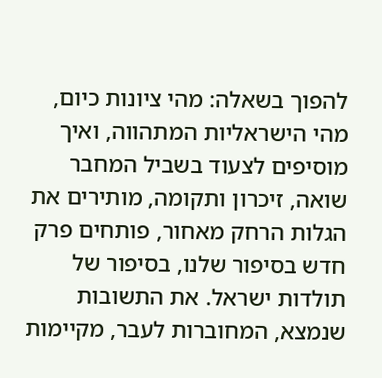להפוך בשאלה: מהי ציונות כיום, מהי הישראליות המתהווה, ואיך מוסיפים לצעוד בשביל המחבר שואה, זיכרון ותקומה, מותירים את הגלות הרחק מאחור, פותחים פרק חדש בסיפור שלנו, בסיפור של תולדות ישראל. את התשובות שנמצא, המחוברות לעבר, מקיימות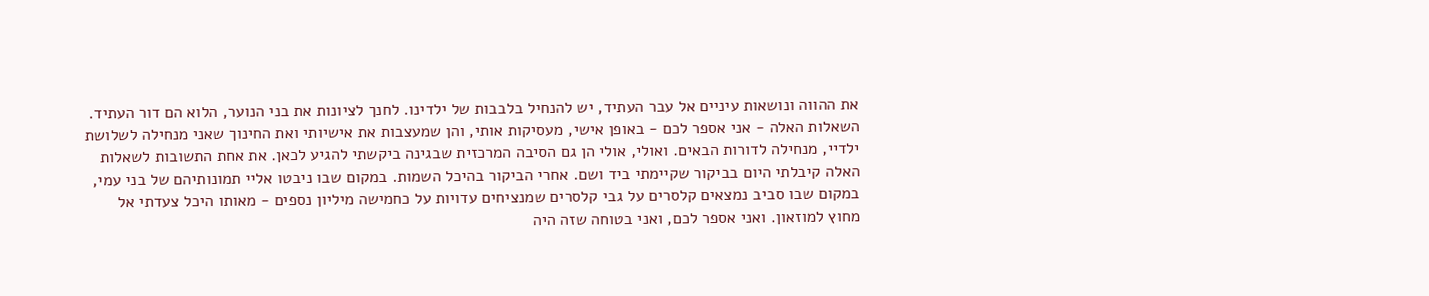את ההווה ונושאות עיניים אל עבר העתיד, יש להנחיל בלבבות של ילדינו. לחנך לציונות את בני הנוער, הלוא הם דור העתיד.
השאלות האלה - אני אספר לכם - באופן אישי, מעסיקות אותי, והן שמעצבות את אישיותי ואת החינוך שאני מנחילה לשלושת ילדיי, מנחילה לדורות הבאים. ואולי, אולי הן גם הסיבה המרכזית שבגינה ביקשתי להגיע לכאן. את אחת התשובות לשאלות האלה קיבלתי היום בביקור שקיימתי ביד ושם. אחרי הביקור בהיכל השמות. במקום שבו ניבטו אליי תמונותיהם של בני עמי, במקום שבו סביב נמצאים קלסרים על גבי קלסרים שמנציחים עדויות על כחמישה מיליון נספים - מאותו היכל צעדתי אל מחוץ למוזאון. ואני אספר לכם, ואני בטוחה שזה היה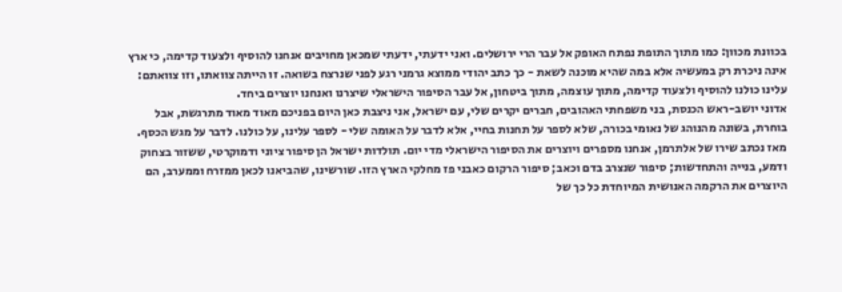בכוונת מכוון: כמו מתוך התופת נפתח האופק אל עבר הרי ירושלים. ואני ידעתי, ידעתי שמכאן מחויבים אנחנו להוסיף ולצעוד קדימה, כי ארץ אינה ניכרת רק במעשיה אלא במה שהיא מוכנה לשאת - כך כתב יהודי ממוצא גרמני רגע לפני שנרצח בשואה. זו הייתה צוואתו, וזו צוואתם: עלינו כולנו להוסיף ולצעוד קדימה, מתוך עוצמה, מתוך ביטחון, אל עבר הסיפור הישראלי שיצרנו ואנחנו יוצרים ביחד.
אדוני יושב-ראש הכנסת, בני משפחתי האהובים, חברים יקרים שלי, עם ישראל, אני ניצבת כאן היום בפניכם מאוד מאוד מתרגשת, אבל בוחרת, בשונה מהנוהג של נאומי בכורה, שלא לספר על תחנות בחיי, אלא לדבר על האומה שלי - לספר עלינו, על כולנו. לדבר על מגש הכסף.
מאז נכתב שירו של אלתרמן, אנחנו מספרים ויוצרים את הסיפור הישראלי מדי יום. תולדות ישראל הן סיפור ציוני ודמוקרטי, ששזור בצחוק ודמע, בנייה והתחדשות; סיפור שנצרב בדם וכאב; סיפור הרקום כאבני פז מחלקי הארץ הזו. שורשינו, שהביאנו לכאן ממזרח וממערב, הם היוצרים את הרקמה האנושית המיוחדת כל כך של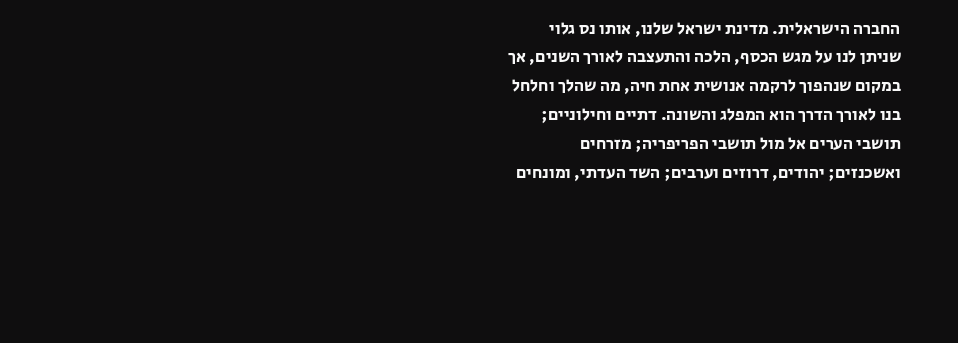החברה הישראלית. מדינת ישראל שלנו, אותו נס גלוי שניתן לנו על מגש הכסף, הלכה והתעצבה לאורך השנים, אך במקום שנהפוך לרקמה אנושית אחת חיה, מה שהלך וחלחל בנו לאורך הדרך הוא המפלג והשונה. דתיים וחילוניים; תושבי הערים אל מול תושבי הפריפריה; מזרחים ואשכנזים; יהודים, דרוזים וערבים; השד העדתי, ומונחים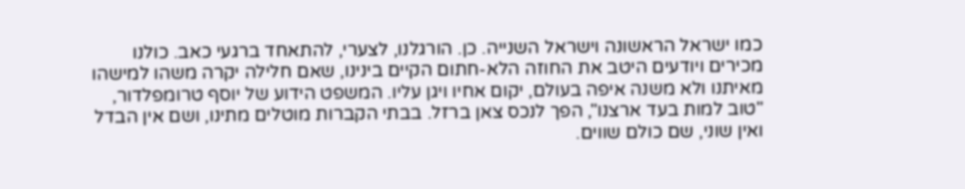כמו ישראל הראשונה וישראל השנייה. כן. הורגלנו, לצערי, להתאחד ברגעי כאב. כולנו מכירים ויודעים היטב את החוזה הלא-חתום הקיים בינינו, שאם חלילה יקרה משהו למישהו מאיתנו ולא משנה איפה בעולם, יקום אחיו ויגן עליו. המשפט הידוע של יוסף טרומפלדור, "טוב למות בעד ארצנו", הפך לנכס צאן ברזל. בבתי הקברות מוטלים מתינו, ושם אין הבדל ואין שוני, שם כולם שווים.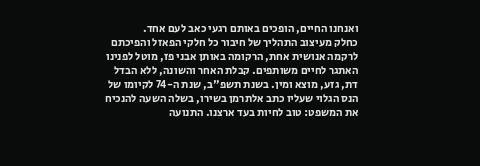ואנחנו החיים, הופכים באותם רגעי כאב לעם אחד.
כחלק מעיצוב התהליך של חיבור כל חלקי הפאזל והפיכתם לרקמה אנושית אחת, הרקומה באותן אבני פז, מוטל לפנינו האתגר לחיים משותפים. קבלת האחר והשונה, ללא הבדל דת, גזע, מוצא ומין. בשנת תשפ"ב, שנת ה-74 לקיומו של הנס הגלוי שעליו כתב אלתרמן בשירו, בשלה השעה להנכיח את המשפט: טוב לחיות בעד ארצנו. התנועה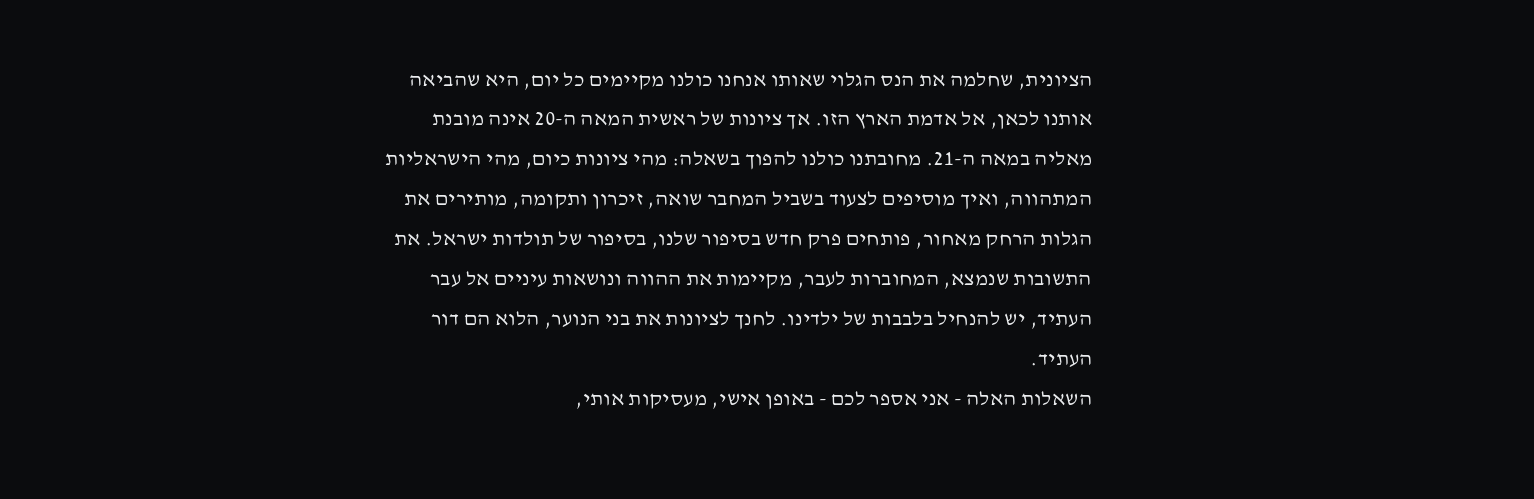הציונית, שחלמה את הנס הגלוי שאותו אנחנו כולנו מקיימים כל יום, היא שהביאה אותנו לכאן, אל אדמת הארץ הזו. אך ציונות של ראשית המאה ה-20 אינה מובנת מאליה במאה ה-21. מחובתנו כולנו להפוך בשאלה: מהי ציונות כיום, מהי הישראליות המתהווה, ואיך מוסיפים לצעוד בשביל המחבר שואה, זיכרון ותקומה, מותירים את הגלות הרחק מאחור, פותחים פרק חדש בסיפור שלנו, בסיפור של תולדות ישראל. את התשובות שנמצא, המחוברות לעבר, מקיימות את ההווה ונושאות עיניים אל עבר העתיד, יש להנחיל בלבבות של ילדינו. לחנך לציונות את בני הנוער, הלוא הם דור העתיד.
השאלות האלה - אני אספר לכם - באופן אישי, מעסיקות אותי,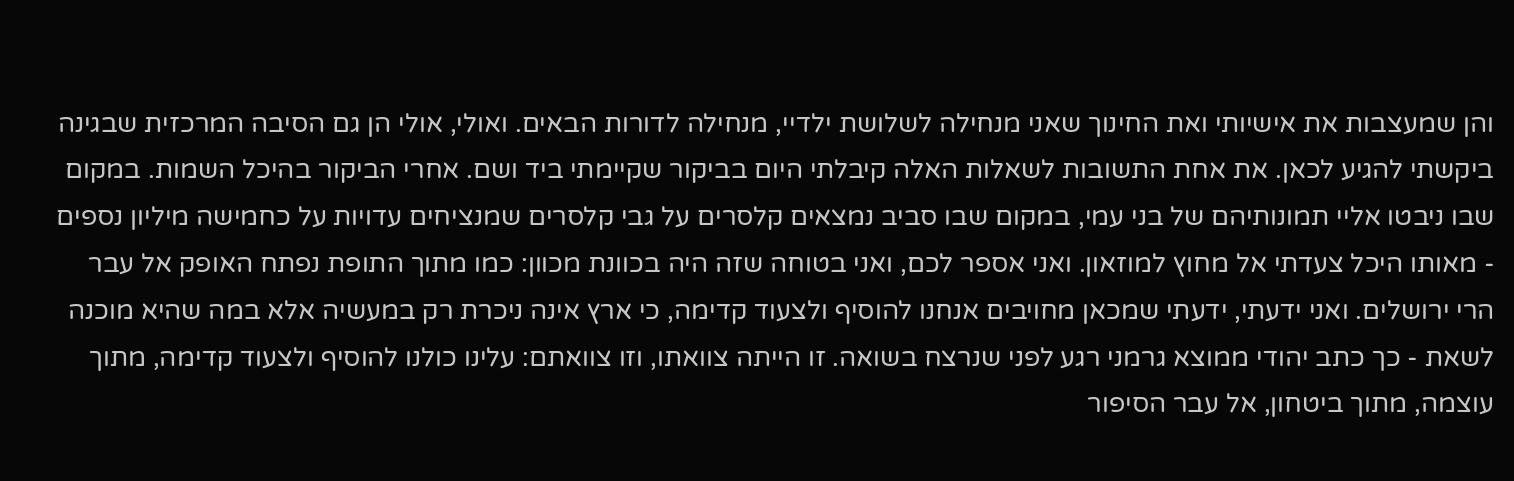והן שמעצבות את אישיותי ואת החינוך שאני מנחילה לשלושת ילדיי, מנחילה לדורות הבאים. ואולי, אולי הן גם הסיבה המרכזית שבגינה ביקשתי להגיע לכאן. את אחת התשובות לשאלות האלה קיבלתי היום בביקור שקיימתי ביד ושם. אחרי הביקור בהיכל השמות. במקום שבו ניבטו אליי תמונותיהם של בני עמי, במקום שבו סביב נמצאים קלסרים על גבי קלסרים שמנציחים עדויות על כחמישה מיליון נספים - מאותו היכל צעדתי אל מחוץ למוזאון. ואני אספר לכם, ואני בטוחה שזה היה בכוונת מכוון: כמו מתוך התופת נפתח האופק אל עבר הרי ירושלים. ואני ידעתי, ידעתי שמכאן מחויבים אנחנו להוסיף ולצעוד קדימה, כי ארץ אינה ניכרת רק במעשיה אלא במה שהיא מוכנה לשאת - כך כתב יהודי ממוצא גרמני רגע לפני שנרצח בשואה. זו הייתה צוואתו, וזו צוואתם: עלינו כולנו להוסיף ולצעוד קדימה, מתוך עוצמה, מתוך ביטחון, אל עבר הסיפור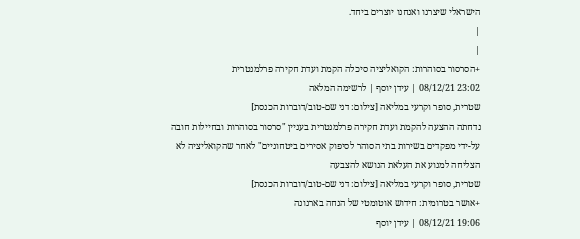הישראלי שיצרנו ואנחנו יוצרים ביחד.
|
|
+הסרסור בסוהרות: הקואליציה סיכלה הקמת ועדת חקירה פרלמנטרית
23:02 08/12/21 | עידן יוסף | לרשימה המלאה
שטרית, סופר וקרעי במליאה [צילום: דני שם-טוב/דוברות הכנסת]
נדחתה ההצעה להקמת ועדת חקירה פרלמנטרית בעניין "סרסור בסוהרות ובחיילות חובה על-ידי מפקדים בשירות בתי הסוהר לסיפוק אסירים ביטחוניים" לאחר שהקואליציה לא הצליחה למנוע את העלאת הנושא להצבעה
שטרית, סופר וקרעי במליאה [צילום: דני שם-טוב/דוברות הכנסת]
+אושר בטרומית: חידוש אוטומטי של הנחה בארנונה
19:06 08/12/21 | עידן יוסף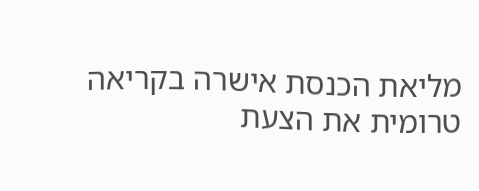מליאת הכנסת אישרה בקריאה טרומית את הצעת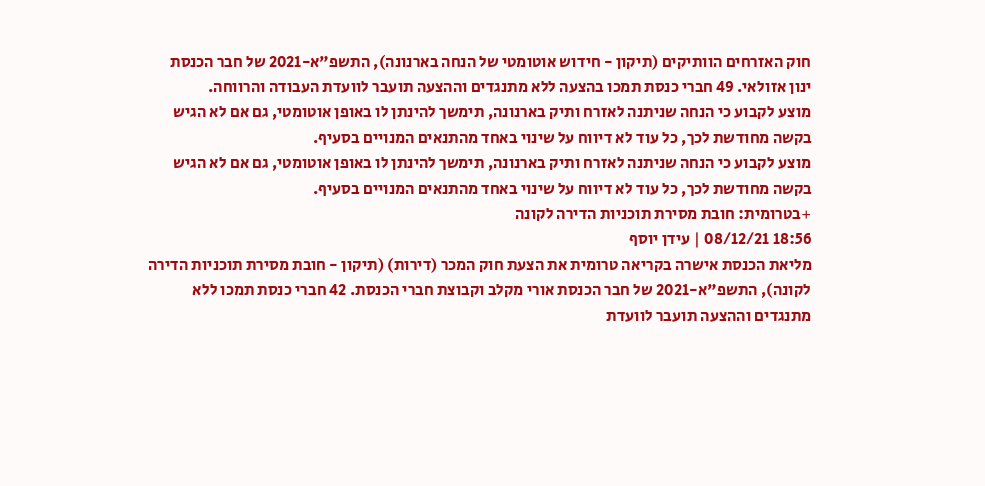חוק האזרחים הוותיקים (תיקון - חידוש אוטומטי של הנחה בארנונה), התשפ"א-2021 של חבר הכנסת ינון אזולאי. 49 חברי כנסת תמכו בהצעה ללא מתנגדים וההצעה תועבר לוועדת העבודה והרווחה.
מוצע לקבוע כי הנחה שניתנה לאזרח ותיק בארנונה, תימשך להינתן לו באופן אוטומטי, גם אם לא הגיש בקשה מחודשת לכך, כל עוד לא דיווח על שינוי באחד מהתנאים המנויים בסעיף.
מוצע לקבוע כי הנחה שניתנה לאזרח ותיק בארנונה, תימשך להינתן לו באופן אוטומטי, גם אם לא הגיש בקשה מחודשת לכך, כל עוד לא דיווח על שינוי באחד מהתנאים המנויים בסעיף.
+בטרומית: חובת מסירת תוכניות הדירה לקונה
18:56 08/12/21 | עידן יוסף
מליאת הכנסת אישרה בקריאה טרומית את הצעת חוק המכר (דירות) (תיקון - חובת מסירת תוכניות הדירה לקונה), התשפ"א-2021 של חבר הכנסת אורי מקלב וקבוצת חברי הכנסת. 42 חברי כנסת תמכו ללא מתנגדים וההצעה תועבר לוועדת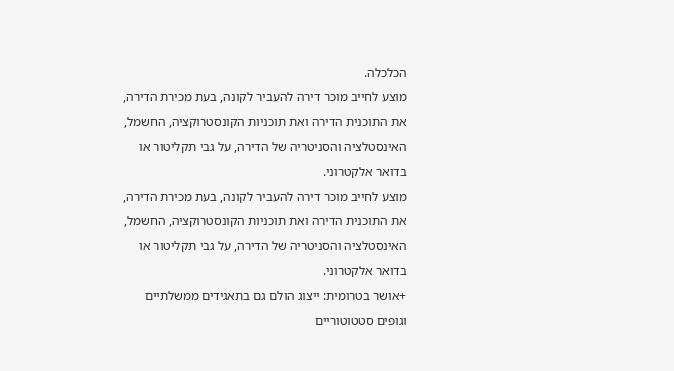הכלכלה.
מוצע לחייב מוכר דירה להעביר לקונה, בעת מכירת הדירה, את התוכנית הדירה ואת תוכניות הקונסטרוקציה, החשמל, האינסטלציה והסניטריה של הדירה, על גבי תקליטור או בדואר אלקטרוני.
מוצע לחייב מוכר דירה להעביר לקונה, בעת מכירת הדירה, את התוכנית הדירה ואת תוכניות הקונסטרוקציה, החשמל, האינסטלציה והסניטריה של הדירה, על גבי תקליטור או בדואר אלקטרוני.
+אושר בטרומית: ייצוג הולם גם בתאגידים ממשלתיים וגופים סטטוטוריים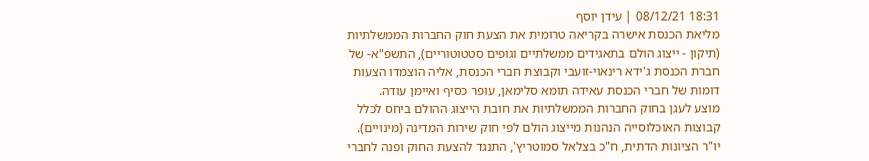18:31 08/12/21 | עידן יוסף
מליאת הכנסת אישרה בקריאה טרומית את הצעת חוק החברות הממשלתיות (תיקון - ייצוג הולם בתאגידים ממשלתיים וגופים סטטוטוריים), התשפ"א- של חברת הכנסת ג'ידא רינאוי-זועבי וקבוצת חברי הכנסת, אליה הוצמדו הצעות דומות של חברי הכנסת עאידה תומא סלימאן, עופר כסיף ואיימן עודה.
מוצע לעגן בחוק החברות הממשלתיות את חובת הייצוג ההולם ביחס לכלל קבוצות האוכלוסייה הנהנות מייצוג הולם לפי חוק שירות המדינה (מינויים).
יו"ר הציונות הדתית, ח"כ בצלאל סמוטריץ', התנגד להצעת החוק ופנה לחברי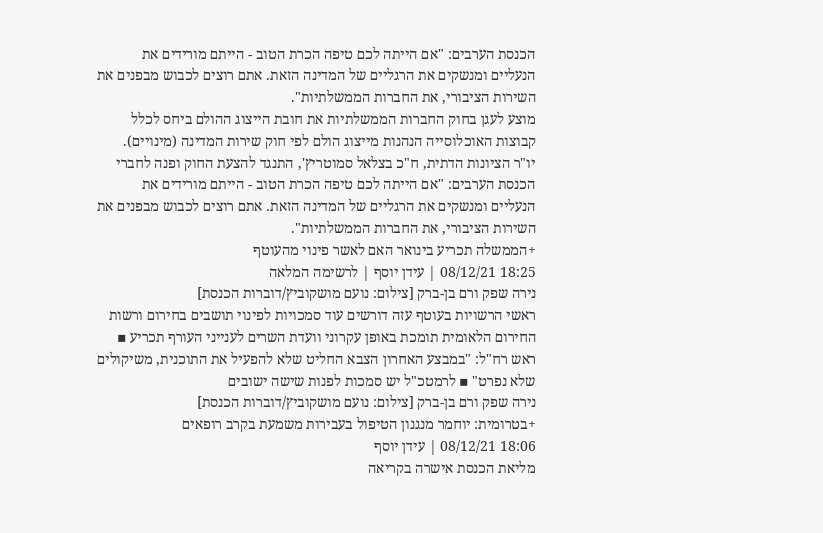הכנסת הערבים: "אם הייתה לכם טיפה הכרת הטוב - הייתם מורידים את הנעליים ומנשקים את הרגליים של המדינה הזאת. אתם רוצים לכבוש מבפנים את השירות הציבורי, את החברות הממשלתיות".
מוצע לעגן בחוק החברות הממשלתיות את חובת הייצוג ההולם ביחס לכלל קבוצות האוכלוסייה הנהנות מייצוג הולם לפי חוק שירות המדינה (מינויים).
יו"ר הציונות הדתית, ח"כ בצלאל סמוטריץ', התנגד להצעת החוק ופנה לחברי הכנסת הערבים: "אם הייתה לכם טיפה הכרת הטוב - הייתם מורידים את הנעליים ומנשקים את הרגליים של המדינה הזאת. אתם רוצים לכבוש מבפנים את השירות הציבורי, את החברות הממשלתיות".
+הממשלה תכריע בינואר האם לאשר פינוי מהעוטף
18:25 08/12/21 | עידן יוסף | לרשימה המלאה
נירה שפק ורם בן-ברק [צילום: נועם מושקוביץ/דוברות הכנסת]
ראשי הרשויות בעוטף עזה דורשים עוד סמכויות לפינוי תושבים בחירום ורשות החירום הלאומית תומכת באופן עקרוני וועדת השרים לענייני העורף תכריע ▪ ראש רח"ל: "במבצע האחרון הצבא החליט שלא להפעיל את התוכנית, משיקולים שלא נפרט" ▪ לרמטכ"ל יש סמכות לפנות שישה ישובים
נירה שפק ורם בן-ברק [צילום: נועם מושקוביץ/דוברות הכנסת]
+בטרומית: יוחמר מנגנון הטיפול בעבירות משמעת בקרב רופאים
18:06 08/12/21 | עידן יוסף
מליאת הכנסת אישרה בקריאה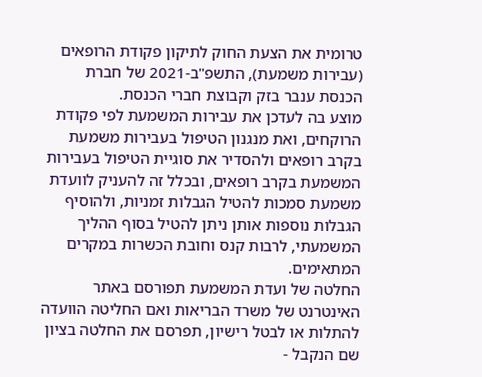טרומית את הצעת החוק לתיקון פקודת הרופאים (עבירות משמעת), התשפ"ב-2021 של חברת הכנסת ענבר בזק וקבוצת חברי הכנסת.
מוצע בה לעדכן את עבירות המשמעת לפי פקודת הרוקחים, ואת מנגנון הטיפול בעבירות משמעת בקרב רופאים ולהסדיר את סוגיית הטיפול בעבירות המשמעת בקרב רופאים, ובכלל זה להעניק לוועדת משמעת סמכות להטיל הגבלות זמניות, ולהוסיף הגבלות נוספות אותן ניתן להטיל בסוף ההליך המשמעתי, לרבות קנס וחובת הכשרות במקרים המתאימים.
החלטה של ועדת המשמעת תפורסם באתר האינטרנט של משרד הבריאות ואם החליטה הוועדה להתלות או לבטל רישיון, תפרסם את החלטה בציון שם הנקבל -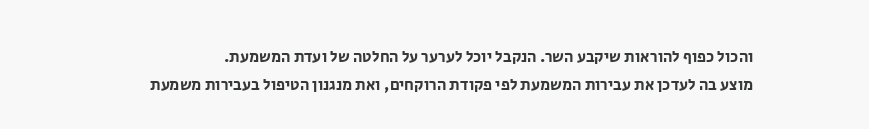והכול כפוף להוראות שיקבע השר. הנקבל יוכל לערער על החלטה של ועדת המשמעת.
מוצע בה לעדכן את עבירות המשמעת לפי פקודת הרוקחים, ואת מנגנון הטיפול בעבירות משמעת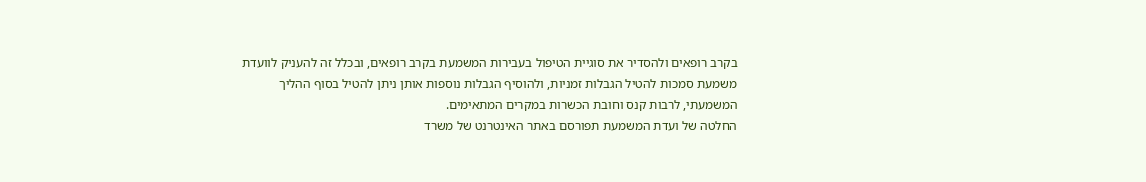בקרב רופאים ולהסדיר את סוגיית הטיפול בעבירות המשמעת בקרב רופאים, ובכלל זה להעניק לוועדת משמעת סמכות להטיל הגבלות זמניות, ולהוסיף הגבלות נוספות אותן ניתן להטיל בסוף ההליך המשמעתי, לרבות קנס וחובת הכשרות במקרים המתאימים.
החלטה של ועדת המשמעת תפורסם באתר האינטרנט של משרד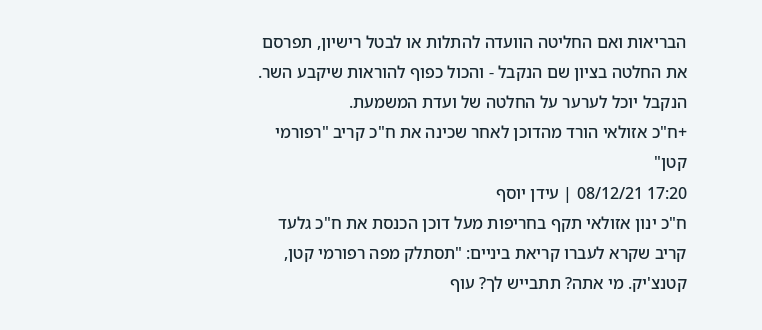הבריאות ואם החליטה הוועדה להתלות או לבטל רישיון, תפרסם את החלטה בציון שם הנקבל - והכול כפוף להוראות שיקבע השר. הנקבל יוכל לערער על החלטה של ועדת המשמעת.
+ח"כ אזולאי הורד מהדוכן לאחר שכינה את ח"כ קריב "רפורמי קטן"
17:20 08/12/21 | עידן יוסף
ח"כ ינון אזולאי תקף בחריפות מעל דוכן הכנסת את ח"כ גלעד קריב שקרא לעברו קריאת ביניים: "תסתלק מפה רפורמי קטן, קטנצ'יק. מי אתה? תתבייש לך? עוף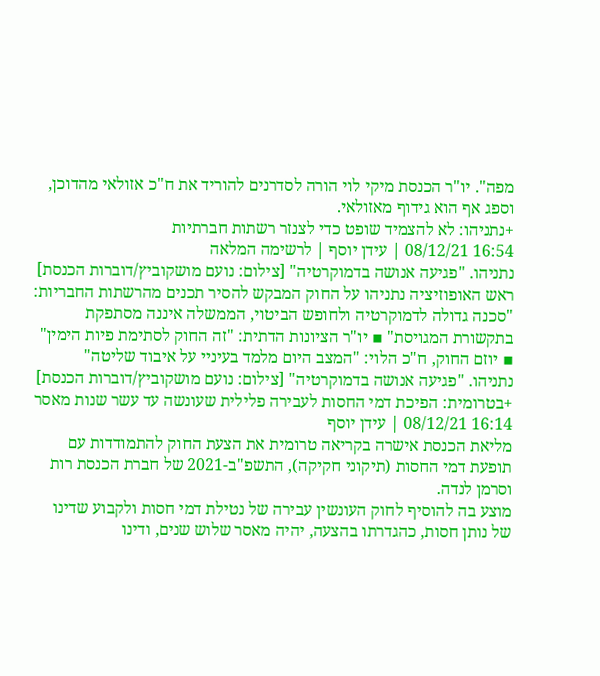מפה". יו"ר הכנסת מיקי לוי הורה לסדרנים להוריד את ח"כ אזולאי מהדוכן, וספג אף הוא גידוף מאזולאי.
+נתניהו: לא להצמיד שופט כדי לצנזר רשתות חברתיות
16:54 08/12/21 | עידן יוסף | לרשימה המלאה
נתניהו. "פגיעה אנושה בדמוקרטיה" [צילום: נועם מושקוביץ/דוברות הכנסת]
ראש האופוזיציה נתניהו על החוק המבקש להסיר תכנים מהרשתות החבריות: "סכנה גדולה לדמוקרטיה ולחופש הביטוי, הממשלה איננה מסתפקת בתקשורת המגויסת" ▪ יו"ר הציונות הדתית: "זה החוק לסתימת פיות הימין" ▪ יוזם החוק, ח"כ הלוי: "המצב היום מלמד בעיניי על איבוד שליטה"
נתניהו. "פגיעה אנושה בדמוקרטיה" [צילום: נועם מושקוביץ/דוברות הכנסת]
+בטרומית: הפיכת דמי החסות לעבירה פלילית שעונשה עד עשר שנות מאסר
16:14 08/12/21 | עידן יוסף
מליאת הכנסת אישרה בקריאה טרומית את הצעת החוק להתמודדות עם תופעת דמי החסות (תיקוני חקיקה), התשפ"ב-2021 של חברת הכנסת רות וסרמן לנדה.
מוצע בה להוסיף לחוק העונשין עבירה של נטילת דמי חסות ולקבוע שדינו של נותן חסות, כהגדרתו בהצעה, יהיה מאסר שלוש שנים, ודינו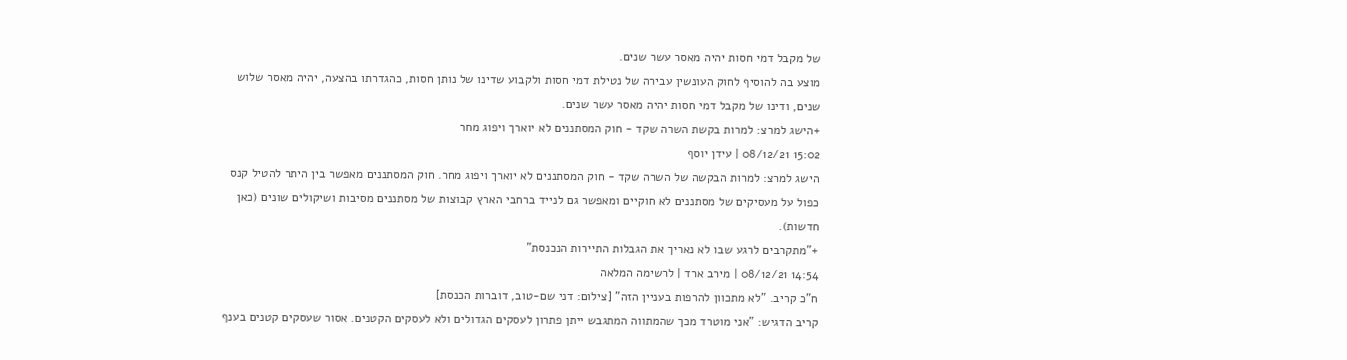של מקבל דמי חסות יהיה מאסר עשר שנים.
מוצע בה להוסיף לחוק העונשין עבירה של נטילת דמי חסות ולקבוע שדינו של נותן חסות, כהגדרתו בהצעה, יהיה מאסר שלוש שנים, ודינו של מקבל דמי חסות יהיה מאסר עשר שנים.
+הישג למרצ: למרות בקשת השרה שקד - חוק המסתננים לא יוארך ויפוג מחר
15:02 08/12/21 | עידן יוסף
הישג למרצ: למרות הבקשה של השרה שקד - חוק המסתננים לא יוארך ויפוג מחר. חוק המסתננים מאפשר בין היתר להטיל קנס כפול על מעסיקים של מסתננים לא חוקיים ומאפשר גם לנייד ברחבי הארץ קבוצות של מסתננים מסיבות ושיקולים שונים (כאן חדשות).
+"מתקרבים לרגע שבו לא נאריך את הגבלות התיירות הנכנסת"
14:54 08/12/21 | מירב ארד | לרשימה המלאה
ח"כ קריב. "לא מתכוון להרפות בעניין הזה" [צילום: דני שם-טוב, דוברות הכנסת]
קריב הדגיש: "אני מוטרד מכך שהמתווה המתגבש ייתן פתרון לעסקים הגדולים ולא לעסקים הקטנים. אסור שעסקים קטנים בענף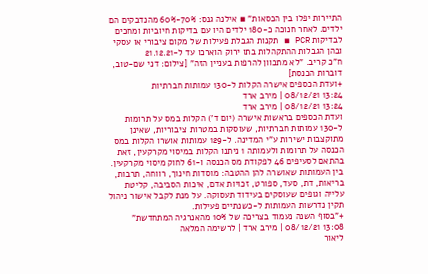התיירות יפלו בין הכסאות" ▪ אילנה גנס: 70%-60% מהנדבקים הם ילדים. לאחר חנוכה כ-180 ילדים היו עם בדיקות חיוביות ומחכים לבדיקות PCR ▪ תקנות הגבלת פעילות של מקום ציבורי או עסקי ובהן הגבלות ההתקהלות בתו ירוק הוארכו עד ל-21.12.21
ח"כ קריב. "לא מתכוון להרפות בעניין הזה" [צילום: דני שם-טוב, דוברות הכנסת]
+ועדת הכספים אישרה הקלות ל-130 עמותות חברתיות
13:24 08/12/21 | מירב ארד
13:24 08/12/21 | מירב ארד
ועדת הכספים בראשות אישרה (יום ד') הקלות במס על תרומות ל-130 עמותות חברתיות, שעוסקות במטרות ציבוריות, שאינן מתוקצבות ישירות ע"י המדינה. ל-129 עמותות אושרו הקלות במס הכנסה על תרומות ולעמותה 1 ניתנו הקלות במיסוי מקרקעין, זאת בהתאם לסעיפים 46 לפקודת מס הכנסה ו-61 לחוק מיסוי מקרקעין. בין העמותות שאושרה להן ההטבה: מוסדות חינוך, רווחה, תרבות, בריאות, דת, סעד, ספורט, זכויות אדם, איכות הסביבה, קליטת עלייה וגופים שעוסקים בעידוד תעסוקה. על מנת לקבל אישור ניהול תקין נדרשות העמותות ל-כשנתיים פעילות.
+"בסוף השנה נעמוד בצריכה של 10% מהאנרגיה המתחדשת"
13:08 08/12/21 | מירב ארד | לרשימה המלאה
ליאור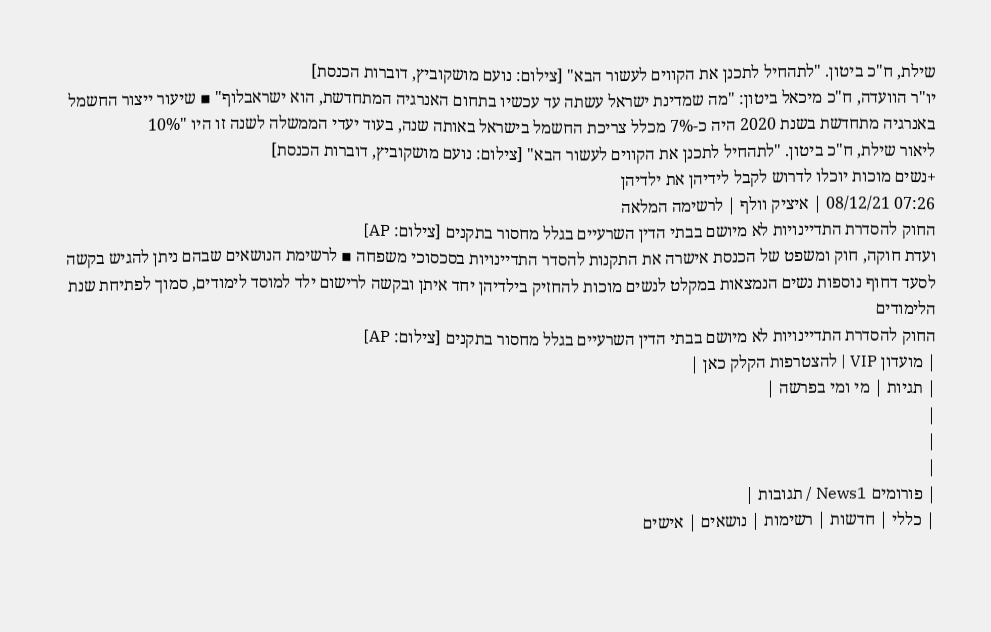שילת, ח"כ ביטון. "לתהחיל לתכנן את הקווים לעשור הבא" [צילום: נועם מושקוביץ, דוברות הכנסת]
יו"ר הוועדה, ח"כ מיכאל ביטון: "מה שמדינת ישראל עשתה עד עכשיו בתחום האנרגיה המתחדשת, הוא ישראבלוף" ▪ שיעור ייצור החשמל באנרגיה מתחדשת בשנת 2020 היה כ-7% מכלל צריכת החשמל בישראל באותה שנה, בעוד יעדי הממשלה לשנה זו היו "10%
ליאור שילת, ח"כ ביטון. "לתהחיל לתכנן את הקווים לעשור הבא" [צילום: נועם מושקוביץ, דוברות הכנסת]
+נשים מוכות יוכלו לדרוש לקבל לידיהן את ילדיהן
07:26 08/12/21 | איציק וולף | לרשימה המלאה
החוק להסדרת התדיינויות לא מיושם בבתי הדין השרעיים בגלל מחסור בתקנים [צילום: AP]
ועדת חוקה, חוק ומשפט של הכנסת אישרה את התקנות להסדר התדיינויות בסכסוכי משפחה ▪ לרשימת הנושאים שבהם ניתן להגיש בקשה לסעד דחוף נוספות נשים הנמצאות במקלט לנשים מוכות להחזיק בילדיהן יחד איתן ובקשה לרישום ילד למוסד לימודים, סמוך לפתיחת שנת הלימודים
החוק להסדרת התדיינויות לא מיושם בבתי הדין השרעיים בגלל מחסור בתקנים [צילום: AP]
| מועדון VIP | להצטרפות הקלק כאן |
| תגיות | מי ומי בפרשה |
|
|
|
| פורומים News1 / תגובות |
| כללי | חדשות | רשימות | נושאים | אישים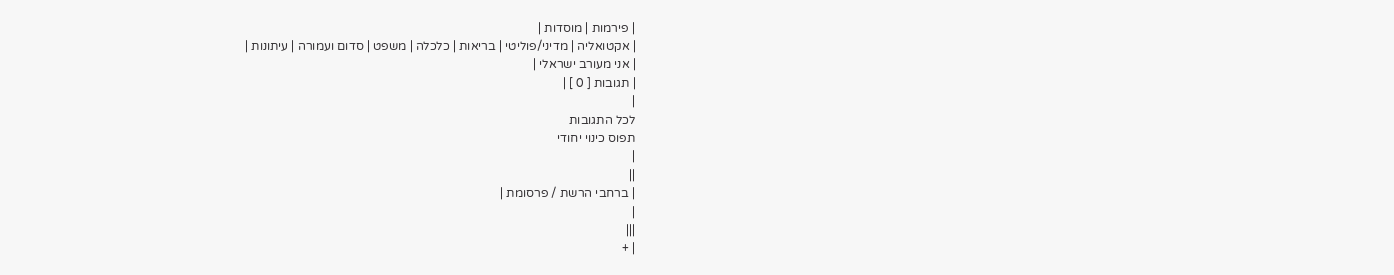| פירמות | מוסדות |
| אקטואליה | מדיני/פוליטי | בריאות | כלכלה | משפט | סדום ועמורה | עיתונות |
| אני מעורב ישראלי |
| תגובות [ 0 ] |
|
לכל התגובות
תפוס כינוי יחודי
|
||
| ברחבי הרשת / פרסומת |
|
|||
| +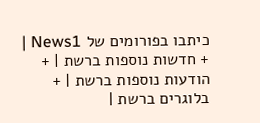כיתבו בפורומים של News1 | + חדשות נוספות ברשת | + הודעות נוספות ברשת | + בלוגרים ברשת |